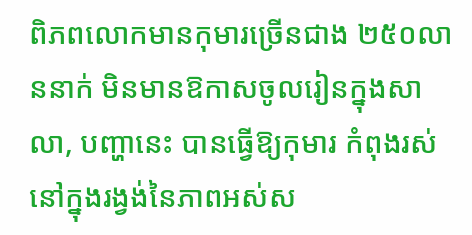ពិភពលោកមានកុមារច្រើនជាង ២៥០លាននាក់ មិនមានឱកាសចូលរៀនក្នុងសាលា, បញ្ហានេះ បានធ្វើឱ្យកុមារ កំពុងរស់នៅក្នុងរង្វង់នៃភាពអស់ស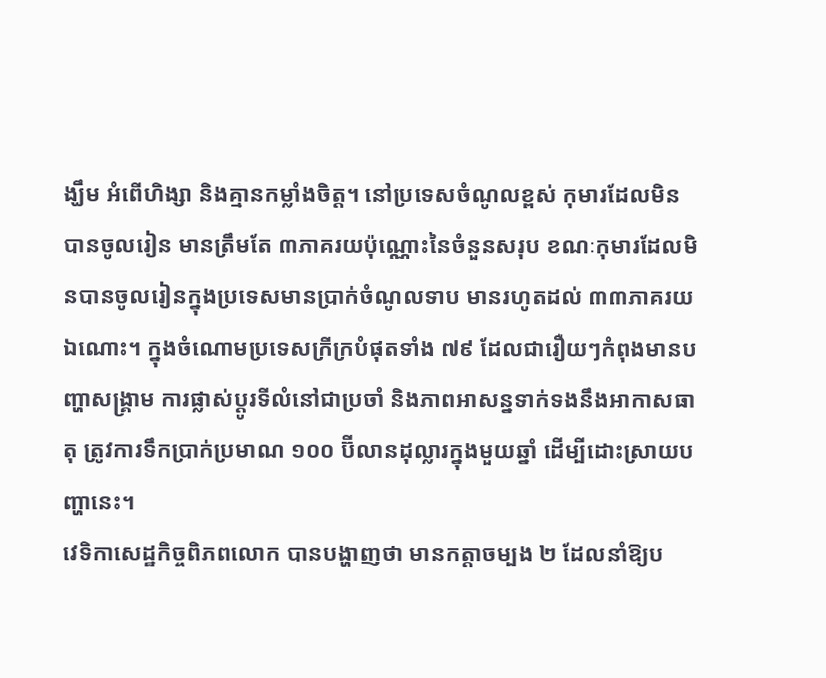ង្ឃឹម អំពើហិង្សា និងគ្មានកម្លាំងចិត្ត។ នៅប្រទេសចំណូលខ្ពស់ កុមារដែលមិនបានចូលរៀន មានត្រឹមតែ ៣ភាគរយប៉ុណ្ណោះនៃចំនួនសរុប ខណៈកុមារដែលមិនបានចូលរៀនក្នុងប្រទេសមានប្រាក់ចំណូលទាប មានរហូតដល់ ៣៣ភាគរយឯណោះ។ ក្នុងចំណោមប្រទេសក្រីក្របំផុតទាំង ៧៩ ដែលជារឿយៗកំពុងមានបញ្ហាសង្គ្រាម ការផ្លាស់ប្ដូរទីលំនៅជាប្រចាំ និងភាពអាសន្នទាក់ទងនឹងអាកាសធាតុ ត្រូវការទឹកប្រាក់ប្រមាណ ១០០ ប៊ីលានដុល្លារក្នុងមួយឆ្នាំ ដើម្បីដោះស្រាយបញ្ហានេះ។
វេទិកាសេដ្ឋកិច្ចពិភពលោក បានបង្ហាញថា មានកត្តាចម្បង ២ ដែលនាំឱ្យប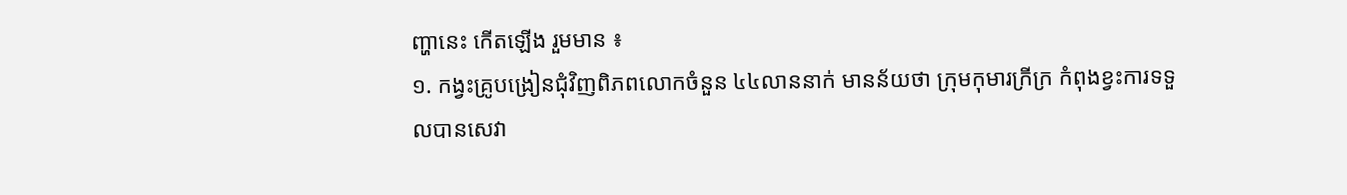ញ្ហានេះ កើតឡើង រួមមាន ៖
១. កង្វះគ្រូបង្រៀនជុំវិញពិភពលោកចំនួន ៤៤លាននាក់ មានន័យថា ក្រុមកុមារក្រីក្រ កំពុងខ្វះការទទួលបានសេវា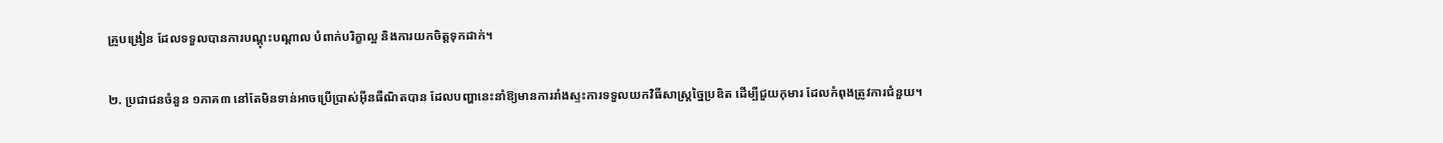គ្រូបង្រៀន ដែលទទួលបានការបណ្តុះបណ្ដាល បំពាក់បរិក្ខាល្អ និងការយកចិត្តទុកដាក់។

២. ប្រជាជនចំនួន ១ភាគ៣ នៅតែមិនទាន់អាចប្រើប្រាស់អ៊ីនធឺណិតបាន ដែលបញ្ហានេះនាំឱ្យមានការរាំងស្ទះការទទួលយកវិធីសាស្ត្រច្នៃប្រឌិត ដើម្បីជួយកុមារ ដែលកំពុងត្រូវការជំនួយ។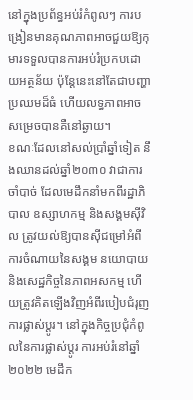នៅក្នុងប្រព័ន្ធអប់រំកំពូលៗ ការបង្រៀនមានគុណភាពអាចជួយឱ្យកុមារទទួលបានការអប់រំប្រកបដោយអត្ថន័យ ប៉ុន្តែនេះនៅតែជាបញ្ហាប្រឈមដ៏ធំ ហើយលទ្ធភាពអាចសម្រេចបានគឺនៅឆ្ងាយ។
ខណៈដែលនៅសល់ប្រាំឆ្នាំទៀត នឹងឈានដល់ឆ្នាំ២០៣០ វាជាការចាំបាច់ ដែលមេដឹកនាំមកពីរដ្ឋាភិបាល ឧស្សាហកម្ម និងសង្គមស៊ីវិល ត្រូវយល់ឱ្យបានស៊ីជម្រៅអំពីការចំណាយនៃសង្គម នយោបាយ និងសេដ្ឋកិច្ចនៃភាពអសកម្ម ហើយត្រូវគិតឡើងវិញអំពីរបៀបជំរុញការផ្លាស់ប្ដូរ។ នៅក្នុងកិច្ចប្រជុំកំពូលនៃការផ្លាស់ប្ដូរ ការអប់រំនៅឆ្នាំ២០២២ មេដឹក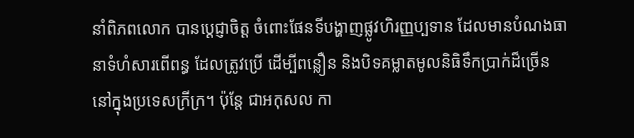នាំពិភពលោក បានប្ដេជ្ញាចិត្ត ចំពោះផែនទីបង្ហាញផ្លូវហិរញ្ញប្បទាន ដែលមានបំណងធានាទំហំសារពើពន្ធ ដែលត្រូវប្រើ ដើម្បីពន្លឿន និងបិទគម្លាតមូលនិធិទឹកប្រាក់ដ៏ច្រើននៅក្នុងប្រទេសក្រីក្រ។ ប៉ុន្តែ ជាអកុសល កា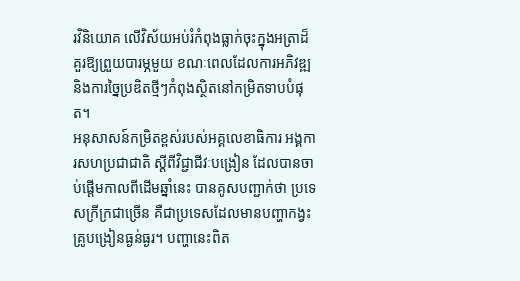រវិនិយោគ លើវិស័យអប់រំកំពុងធ្លាក់ចុះក្នុងអត្រាដ៏គួរឱ្យព្រួយបារម្ភមួយ ខណៈពេលដែលការអភិវឌ្ឍ និងការច្នៃប្រឌិតថ្មីៗកំពុងស្ថិតនៅកម្រិតទាបបំផុត។
អនុសាសន៍កម្រិតខ្ពស់របស់អគ្គលេខាធិការ អង្គការសហប្រជាជាតិ ស្ដីពីវិជ្ជាជីវៈបង្រៀន ដែលបានចាប់ផ្ដើមកាលពីដើមឆ្នាំនេះ បានគូសបញ្ជាក់ថា ប្រទេសក្រីក្រជាច្រើន គឺជាប្រទេសដែលមានបញ្ហាកង្វះគ្រូបង្រៀនធ្ងន់ធ្ងរ។ បញ្ហានេះពិត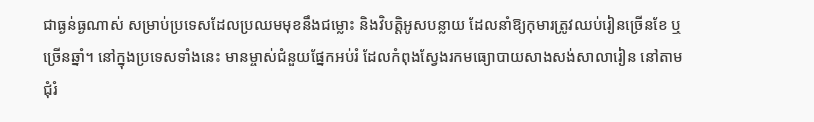ជាធ្ងន់ធ្ងណាស់ សម្រាប់ប្រទេសដែលប្រឈមមុខនឹងជម្លោះ និងវិបត្តិអូសបន្លាយ ដែលនាំឱ្យកុមារត្រូវឈប់រៀនច្រើនខែ ឬច្រើនឆ្នាំ។ នៅក្នុងប្រទេសទាំងនេះ មានម្ចាស់ជំនួយផ្នែកអប់រំ ដែលកំពុងស្វែងរកមធ្យោបាយសាងសង់សាលារៀន នៅតាមជុំរំ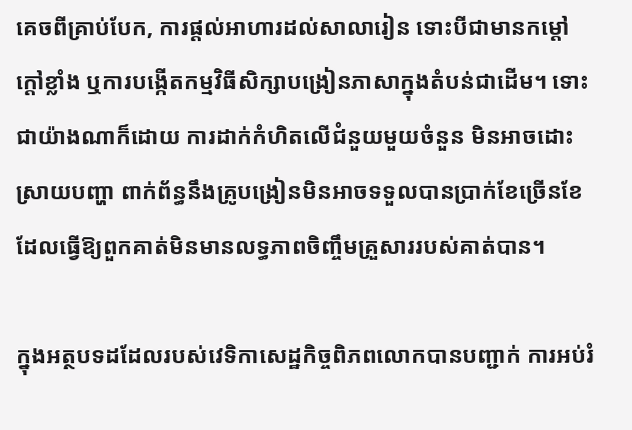គេចពីគ្រាប់បែក, ការផ្ដល់អាហារដល់សាលារៀន ទោះបីជាមានកម្ដៅក្ដៅខ្លាំង ឬការបង្កើតកម្មវិធីសិក្សាបង្រៀនភាសាក្នុងតំបន់ជាដើម។ ទោះជាយ៉ាងណាក៏ដោយ ការដាក់កំហិតលើជំនួយមួយចំនួន មិនអាចដោះស្រាយបញ្ហា ពាក់ព័ន្ធនឹងគ្រូបង្រៀនមិនអាចទទួលបានប្រាក់ខែច្រើនខែ ដែលធ្វើឱ្យពួកគាត់មិនមានលទ្ធភាពចិញ្ចឹមគ្រួសាររបស់គាត់បាន។

ក្នុងអត្ថបទដដែលរបស់វេទិកាសេដ្ឋកិច្ចពិភពលោកបានបញ្ជាក់ ការអប់រំ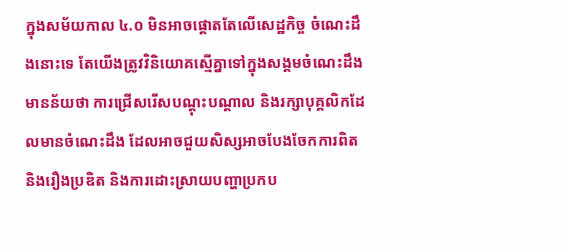ក្នុងសម័យកាល ៤.០ មិនអាចផ្ដោតតែលើសេដ្ឋកិច្ច ចំណេះដឹងនោះទេ តែយើងត្រូវវិនិយោគស្មើគ្នាទៅក្នុងសង្គមចំណេះដឹង មានន័យថា ការជ្រើសរើសបណ្ដុះបណ្ដាល និងរក្សាបុគ្គលិកដែលមានចំណេះដឹង ដែលអាចជួយសិស្សអាចបែងចែកការពិត និងរឿងប្រឌិត និងការដោះស្រាយបញ្ហាប្រកប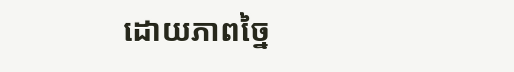ដោយភាពច្នៃ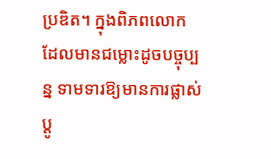ប្រឌិត។ ក្នុងពិភពលោក ដែលមានជម្លោះដូចបច្ចុប្បន្ន ទាមទារឱ្យមានការផ្លាស់ប្ដូ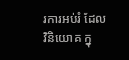រការអប់រំ ដែលវិនិយោគ ក្នុ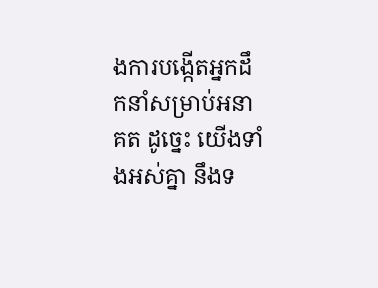ងការបង្កើតអ្នកដឹកនាំសម្រាប់អនាគត ដូច្នេះ យើងទាំងអស់គ្នា នឹងទ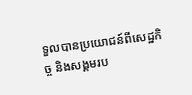ទួលបានប្រយោជន៍ពីសេដ្ឋកិច្ច និងសង្គមរប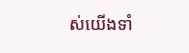ស់យើងទាំ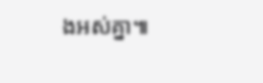ងអស់គ្នា៕